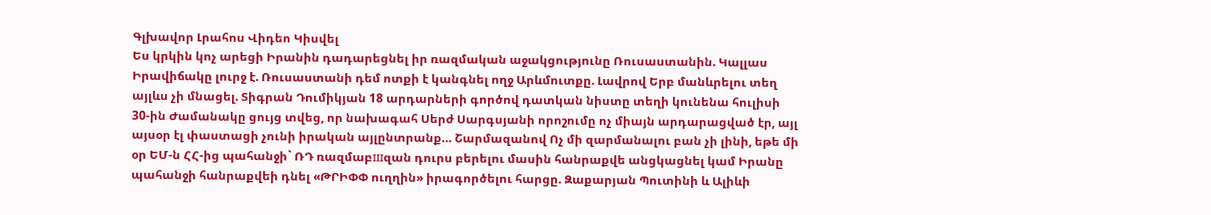Գլխավոր Լրահոս Վիդեո Կիսվել
Ես կրկին կոչ արեցի Իրանին դադարեցնել իր ռազմական աջակցությունը Ռուսաստանին. Կալլաս Իրավիճակը լուրջ է. Ռուսաստանի դեմ ոտքի է կանգնել ողջ Արևմուտքը. Լավրով Երբ մանևրելու տեղ այլևս չի մնացել. Տիգրան Դումիկյան 18 արդարների գործով դատկան նիստը տեղի կունենա հուլիսի 30-ին Ժամանակը ցույց տվեց, որ նախագահ Սերժ Սարգսյանի որոշումը ոչ միայն արդարացված էր, այլ այսօր էլ փաստացի չունի իրական այլընտրանք… Շարմազանով Ոչ մի զարմանալու բան չի լինի, եթե մի օր ԵՄ-ն ՀՀ-ից պահանջի` ՌԴ ռազմաբшզան դուրս բերելու մասին հանրաքվե անցկացնել կամ Իրանը պահանջի հանրաքվեի դնել «ԹՐԻՓՓ ուղղին» իրագործելու հարցը. Զաքարյան Պուտինի և Ալիևի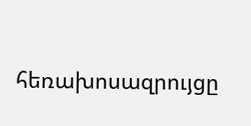հեռախոսազրույցը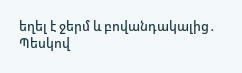եղել է ջերմ և բովանդակալից․ Պեսկով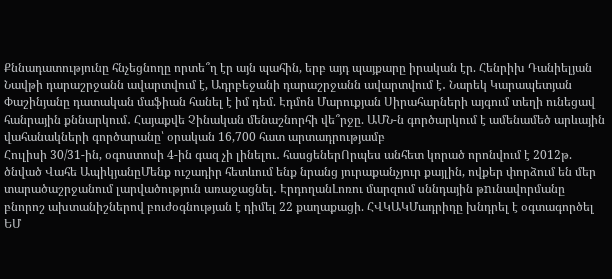Քննադատությունը հնչեցնողը որտե՞ղ էր այն պահին, երբ այդ պայքարը իրական էր. Հենրիխ Դանիելյան Նավթի դարաշրջանն ավարտվում է, Ադրբեջանի դարաշրջանն ավարտվում է․ Նարեկ Կարապետյան Փաշինյանը դատական մաֆիան հանել է իմ դեմ. Էդմոն Մարուքյան Սիրահարների այգում տեղի ունեցավ հանրային քննարկում․ Հայաքվե Չինական մենաշնորհի վե՞րջը. ԱՄՆ-ն գործարկում է ամենամեծ արևային վահանակների գործարանը՝ օրական 16,700 հատ արտադրությամբ
Հուլիսի 30/31-ին, օգոստոսի 4-ին գազ չի լինելու․ հասցեներՈրպես անհետ կորած որոնվում է 2012թ. ծնված Վահե ԱպիկյանըՄենք ուշադիր հետևում ենք նրանց յուրաքանչյուր քայլին, ովքեր փորձում են մեր տարածաշրջանում լարվածություն առաջացնել․ ԷրդողանԼոռու մարզում սննդային թnւնավորմանը բնորոշ ախտանիշներով բուժօգնության է դիմել 22 քաղաքացի. ՀՎԿԱԿՄադրիդը խնդրել է օգտագործել ԵՄ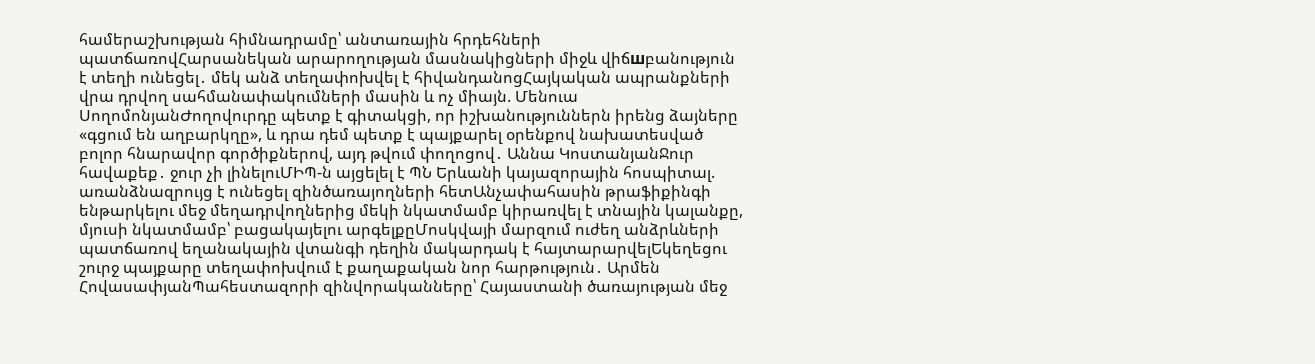համերաշխության հիմնադրամը՝ անտառային հրդեհների պատճառովՀարսանեկան արարողության մասնակիցների միջև վիճшբանություն է տեղի ունեցել․ մեկ անձ տեղափոխվել է հիվանդանոցՀայկական ապրանքների վրա դրվող սահմանափակումների մասին և ոչ միայն. Մենուա ՍողոմոնյանԺողովուրդը պետք է գիտակցի, որ իշխանություններն իրենց ձայները «գցում են աղբարկղը», և դրա դեմ պետք է պայքարել օրենքով նախատեսված բոլոր հնարավոր գործիքներով, այդ թվում փողոցով․ Աննա ԿոստանյանՋուր հավաքեք․ ջուր չի լինելուՄԻՊ-ն այցելել է ՊՆ Երևանի կայազորային հոսպիտալ. առանձնազրույց է ունեցել զինծառայողների հետԱնչափահասին թրաֆիքինգի ենթարկելու մեջ մեղադրվողներից մեկի նկատմամբ կիրառվել է տնային կալանքը, մյուսի նկատմամբ՝ բացակայելու արգելքըՄոսկվայի մարզում ուժեղ անձրևների պատճառով եղանակային վտանգի դեղին մակարդակ է հայտարարվելԵկեղեցու շուրջ պայքարը տեղափոխվում է քաղաքական նոր հարթություն․ Արմեն ՀովասափյանՊահեստազորի զինվորականները՝ Հայաստանի ծառայության մեջ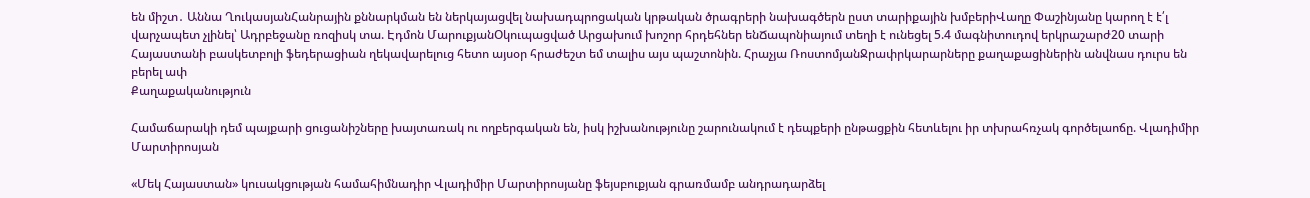են միշտ․ Աննա ՂուկասյանՀանրային քննարկման են ներկայացվել նախադպրոցական կրթական ծրագրերի նախագծերն ըստ տարիքային խմբերիՎաղը Փաշինյանը կարող է է՛լ վարչապետ չլինել՝ Ադրբեջանը ռոզիսկ տա. Էդմոն ՄարուքյանՕկուպացված Արցախում խոշոր հրդեհներ ենՃապոնիայում տեղի է ունեցել 5.4 մագնիտուդով երկրաշարժ20 տարի Հայաստանի բասկետբոլի ֆեդերացիան ղեկավարելուց հետո այսօր հրաժեշտ եմ տալիս այս պաշտոնին. Հրաչյա ՌոստոմյանՋրափրկարարները քաղաքացիներին անվնաս դուրս են բերել ափ
Քաղաքականություն

Համաճարակի դեմ պայքարի ցուցանիշները խայտառակ ու ողբերգական են, իսկ իշխանությունը շարունակում է դեպքերի ընթացքին հետևելու իր տխրահռչակ գործելաոճը. Վլադիմիր Մարտիրոսյան

«Մեկ Հայաստան» կուսակցության համահիմնադիր Վլադիմիր Մարտիրոսյանը ֆեյսբուքյան գրառմամբ անդրադարձել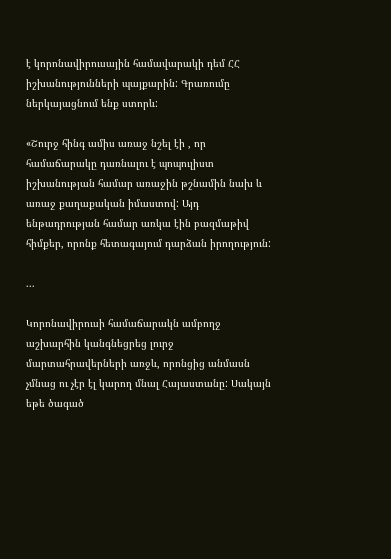է կորոնավիրուսային համավարակի դեմ ՀՀ իշխանությունների պայքարին: Գրառումը ներկայացնում ենք ստորև:

«Շուրջ հինգ ամիս առաջ նշել էի , որ համաճարակը դառնալու է պոպուլիստ իշխանության համար առաջին թշնամին նախ և առաջ քաղաքական իմաստով: Այդ ենթադրության համար առկա էին բազմաթիվ հիմքեր, որոնք հետագայում դարձան իրողություն:

...

Կորոնավիրուսի համաճարակն ամբողջ աշխարհին կանգնեցրեց լուրջ մարտահրավերների առջև, որոնցից անմասն չմնաց ու չէր էլ կարող մնալ Հայաստանը: Սակայն եթե ծագած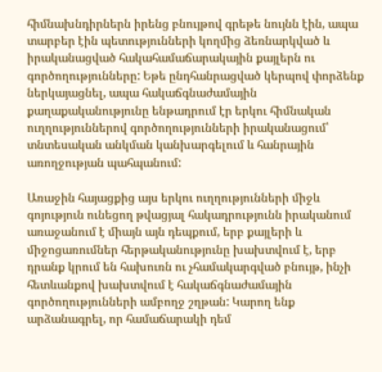հիմնախնդիրներն իրենց բնույթով գրեթե նույնն էին, ապա տարբեր էին պետությունների կողմից ձեռնարկված և իրականացված հակահամաճարակային քայլերն ու գործողությունները: Եթե ընդհանրացված կերպով փորձենք ներկայացնել, ապա հակաճգնաժամային քաղաքականությունը ենթադրում էր երկու հիմնական ուղղություններով գործողությունների իրականացում՝ տնտեսական անկման կանխարգելում և հանրային առողջության պահպանում:

Առաջին հայացքից այս երկու ուղղությունների միջև գոյություն ունեցող թվացյալ հակադրությունն իրականում առաջանում է միայն այն դեպքում, երբ քայլերի և միջոցառումներ հերթականությունը խախտվում է, երբ դրանք կրում են հախուռն ու չհամակարգված բնույթ, ինչի հետևանքով խախտվում է հակաճգնաժամային գործողությունների ամբողջ շղթան: Կարող ենք արձանագրել, որ համաճարակի դեմ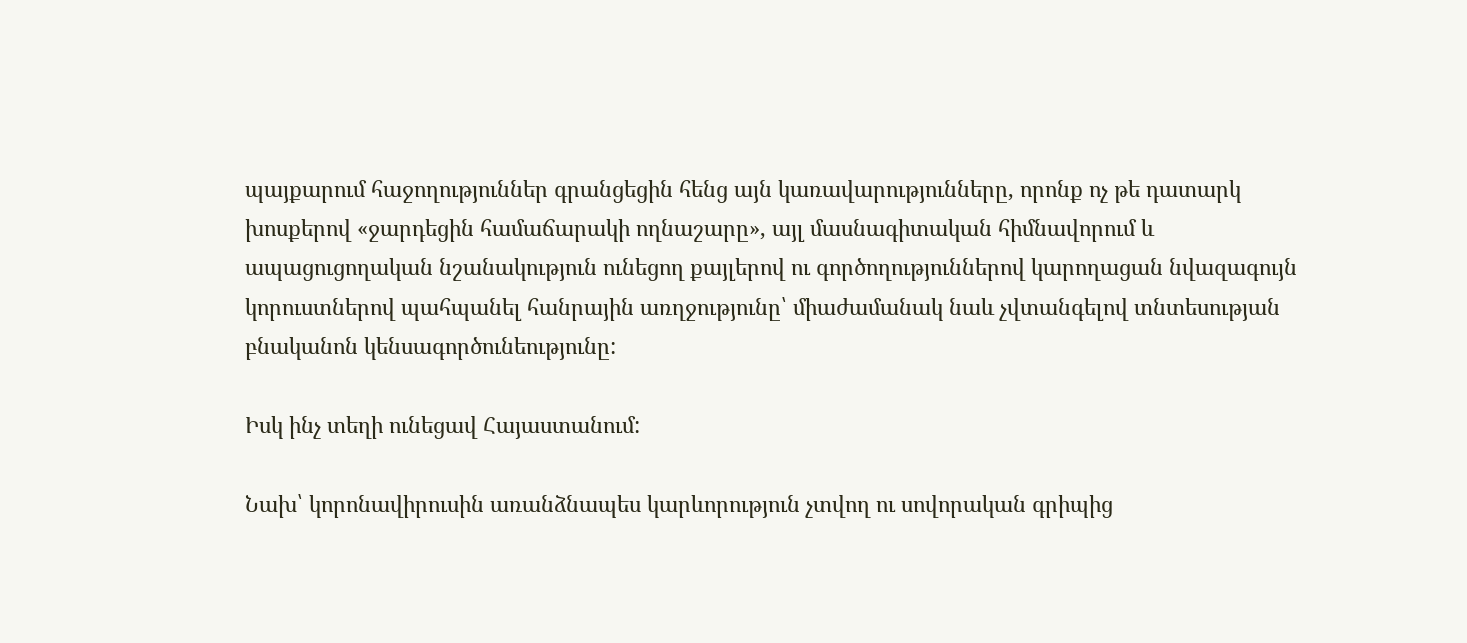պայքարում հաջողություններ գրանցեցին հենց այն կառավարությունները, որոնք ոչ թե դատարկ խոսքերով «ջարդեցին համաճարակի ողնաշարը», այլ մասնագիտական հիմնավորում և ապացուցողական նշանակություն ունեցող քայլերով ու գործողություններով կարողացան նվազագույն կորուստներով պահպանել հանրային առղջությունը՝ միաժամանակ նաև չվտանգելով տնտեսության բնականոն կենսագործունեությունը:

Իսկ ինչ տեղի ունեցավ Հայաստանում:

Նախ՝ կորոնավիրուսին առանձնապես կարևորություն չտվող ու սովորական գրիպից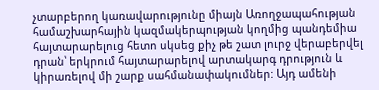չտարբերող կառավարությունը միայն Առողջապահության համաշխարհային կազմակերպության կողմից պանդեմիա հայտարարելուց հետո սկսեց քիչ թե շատ լուրջ վերաբերվել դրան՝ երկրում հայտարարելով արտակարգ դրություն և կիրառելով մի շարք սահմանափակումներ: Այդ ամենի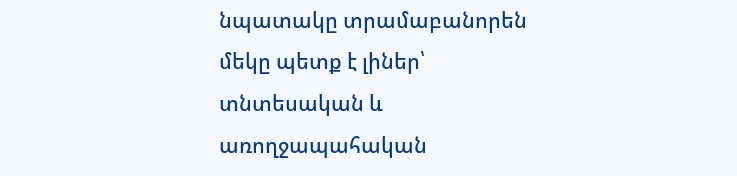նպատակը տրամաբանորեն մեկը պետք է լիներ՝ տնտեսական և առողջապահական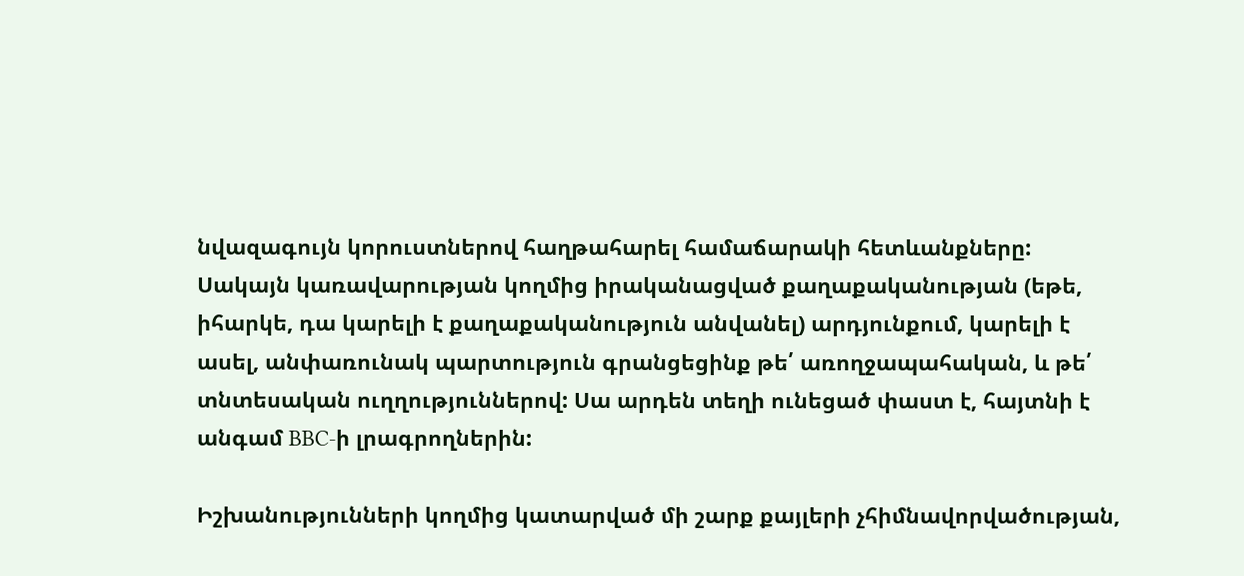նվազագույն կորուստներով հաղթահարել համաճարակի հետևանքները: Սակայն կառավարության կողմից իրականացված քաղաքականության (եթե, իհարկե, դա կարելի է քաղաքականություն անվանել) արդյունքում, կարելի է ասել, անփառունակ պարտություն գրանցեցինք թե՛ առողջապահական, և թե՛ տնտեսական ուղղություններով: Սա արդեն տեղի ունեցած փաստ է, հայտնի է անգամ BBC-ի լրագրողներին:

Իշխանությունների կողմից կատարված մի շարք քայլերի չհիմնավորվածության,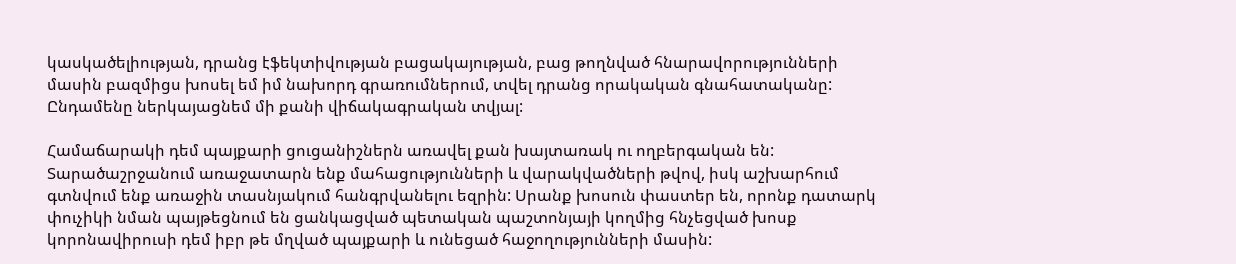կասկածելիության, դրանց էֆեկտիվության բացակայության, բաց թողնված հնարավորությունների մասին բազմիցս խոսել եմ իմ նախորդ գրառումներում, տվել դրանց որակական գնահատականը: Ընդամենը ներկայացնեմ մի քանի վիճակագրական տվյալ:

Համաճարակի դեմ պայքարի ցուցանիշներն առավել քան խայտառակ ու ողբերգական են: Տարածաշրջանում առաջատարն ենք մահացությունների և վարակվածների թվով, իսկ աշխարհում գտնվում ենք առաջին տասնյակում հանգրվանելու եզրին: Սրանք խոսուն փաստեր են, որոնք դատարկ փուչիկի նման պայթեցնում են ցանկացված պետական պաշտոնյայի կողմից հնչեցված խոսք կորոնավիրուսի դեմ իբր թե մղված պայքարի և ունեցած հաջողությունների մասին: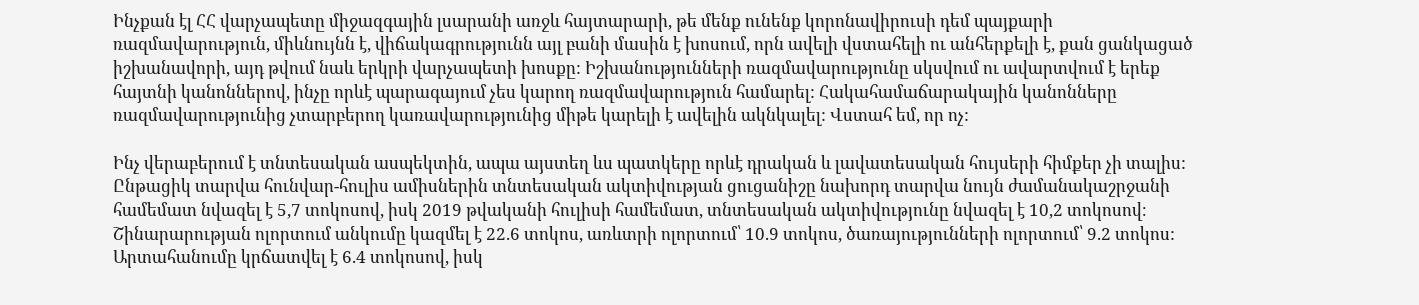Ինչքան էլ ՀՀ վարչապետը միջազգային լսարանի առջև հայտարարի, թե մենք ունենք կորոնավիրուսի դեմ պայքարի ռազմավարություն, միևնույնն է, վիճակագրությունն այլ բանի մասին է խոսում, որն ավելի վստահելի ու անհերքելի է, քան ցանկացած իշխանավորի, այդ թվում նաև երկրի վարչապետի խոսքը: Իշխանությունների ռազմավարությունը սկսվում ու ավարտվում է երեք հայտնի կանոններով, ինչը որևէ պարագայում չես կարող ռազմավարություն համարել: Հակահամաճարակային կանոնները ռազմավարությունից չտարբերող կառավարությունից միթե կարելի է ավելին ակնկալել: Վստահ եմ, որ ոչ:

Ինչ վերաբերում է տնտեսական ասպեկտին, ապա այստեղ ևս պատկերը որևէ դրական և լավատեսական հույսերի հիմքեր չի տալիս: Ընթացիկ տարվա հունվար-հուլիս ամիսներին տնտեսական ակտիվության ցուցանիշը նախորդ տարվա նույն ժամանակաշրջանի համեմատ նվազել է 5,7 տոկոսով, իսկ 2019 թվականի հուլիսի համեմատ, տնտեսական ակտիվությունը նվազել է 10,2 տոկոսով։ Շինարարության ոլորտում անկումը կազմել է 22.6 տոկոս, առևտրի ոլորտում՝ 10.9 տոկոս, ծառայությունների ոլորտում՝ 9.2 տոկոս: Արտահանումը կրճատվել է 6.4 տոկոսով, իսկ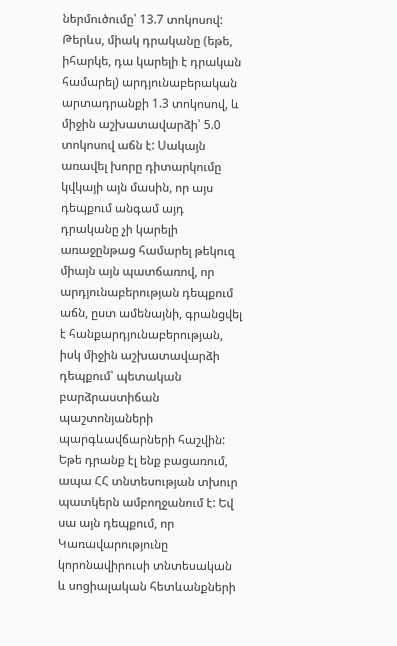ներմուծումը՝ 13.7 տոկոսով: Թերևս, միակ դրականը (եթե, իհարկե, դա կարելի է դրական համարել) արդյունաբերական արտադրանքի 1.3 տոկոսով, և միջին աշխատավարձի՝ 5.0 տոկոսով աճն է: Սակայն առավել խորը դիտարկումը կվկայի այն մասին, որ այս դեպքում անգամ այդ դրականը չի կարելի առաջընթաց համարել թեկուզ միայն այն պատճառով, որ արդյունաբերության դեպքում աճն, ըստ ամենայնի, գրանցվել է հանքարդյունաբերության, իսկ միջին աշխատավարձի դեպքում՝ պետական բարձրաստիճան պաշտոնյաների պարգևավճարների հաշվին: Եթե դրանք էլ ենք բացառում, ապա ՀՀ տնտեսության տխուր պատկերն ամբողջանում է: Եվ սա այն դեպքում, որ Կառավարությունը կորոնավիրուսի տնտեսական և սոցիալական հետևանքների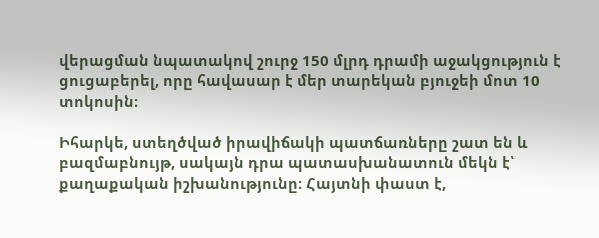վերացման նպատակով շուրջ 150 մլրդ դրամի աջակցություն է ցուցաբերել, որը հավասար է մեր տարեկան բյուջեի մոտ 10 տոկոսին։

Իհարկե, ստեղծված իրավիճակի պատճառները շատ են և բազմաբնույթ, սակայն դրա պատասխանատուն մեկն է՝ քաղաքական իշխանությունը: Հայտնի փաստ է,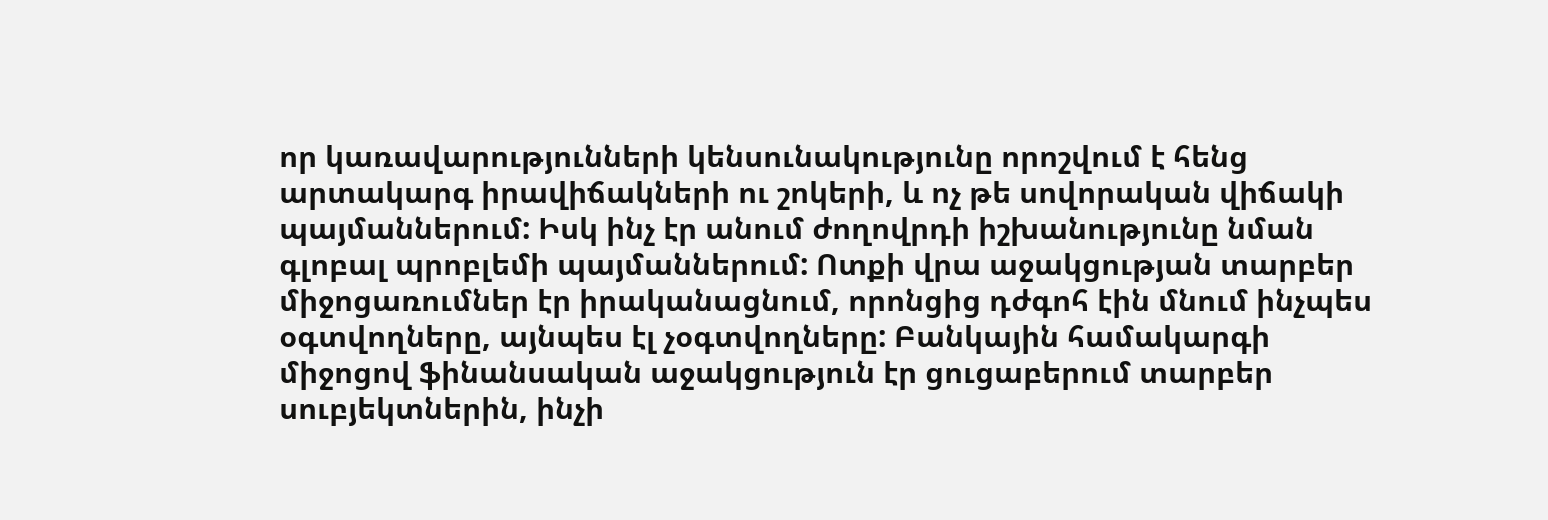որ կառավարությունների կենսունակությունը որոշվում է հենց արտակարգ իրավիճակների ու շոկերի, և ոչ թե սովորական վիճակի պայմաններում: Իսկ ինչ էր անում ժողովրդի իշխանությունը նման գլոբալ պրոբլեմի պայմաններում: Ոտքի վրա աջակցության տարբեր միջոցառումներ էր իրականացնում, որոնցից դժգոհ էին մնում ինչպես օգտվողները, այնպես էլ չօգտվողները: Բանկային համակարգի միջոցով ֆինանսական աջակցություն էր ցուցաբերում տարբեր սուբյեկտներին, ինչի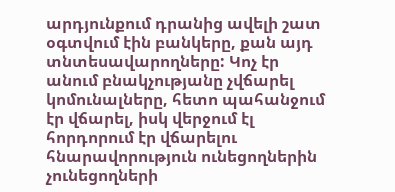արդյունքում դրանից ավելի շատ օգտվում էին բանկերը, քան այդ տնտեսավարողները: Կոչ էր անում բնակչությանը չվճարել կոմունալները, հետո պահանջում էր վճարել, իսկ վերջում էլ հորդորում էր վճարելու հնարավորություն ունեցողներին չունեցողների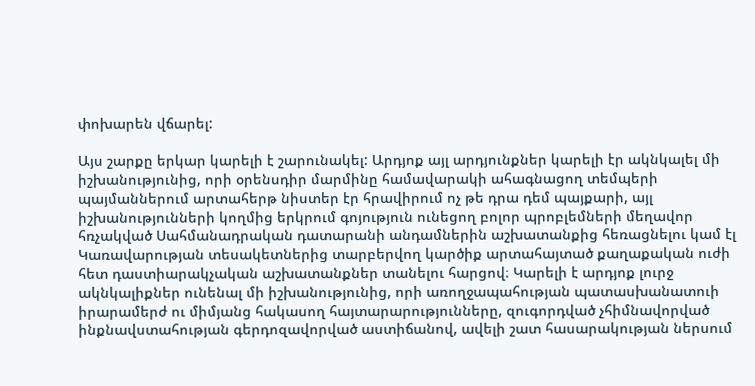փոխարեն վճարել:

Այս շարքը երկար կարելի է շարունակել: Արդյոք այլ արդյունքներ կարելի էր ակնկալել մի իշխանությունից, որի օրենսդիր մարմինը համավարակի ահագնացող տեմպերի պայմաններում արտահերթ նիստեր էր հրավիրում ոչ թե դրա դեմ պայքարի, այլ իշխանությունների կողմից երկրում գոյություն ունեցող բոլոր պրոբլեմների մեղավոր հռչակված Սահմանադրական դատարանի անդամներին աշխատանքից հեռացնելու կամ էլ Կառավարության տեսակետներից տարբերվող կարծիք արտահայտած քաղաքական ուժի հետ դաստիարակչական աշխատանքներ տանելու հարցով։ Կարելի է արդյոք լուրջ ակնկալիքներ ունենալ մի իշխանությունից, որի առողջապահության պատասխանատուի իրարամերժ ու միմյանց հակասող հայտարարությունները, զուգորդված չհիմնավորված ինքնավստահության գերդոզավորված աստիճանով, ավելի շատ հասարակության ներսում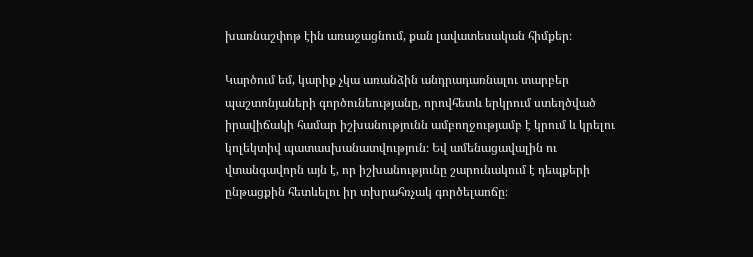խառնաշփոթ էին առաջացնում, քան լավատեսական հիմքեր։

Կարծում եմ, կարիք չկա առանձին անդրադառնալու տարբեր պաշտոնյաների գործունեությանը, որովհետև երկրում ստեղծված իրավիճակի համար իշխանությունն ամբողջությամբ է կրում և կրելու կոլեկտիվ պատասխանատվություն։ Եվ ամենացավալին ու վտանգավորն այն է, որ իշխանությունը շարունակում է դեպքերի ընթացքին հետևելու իր տխրահռչակ գործելաոճը։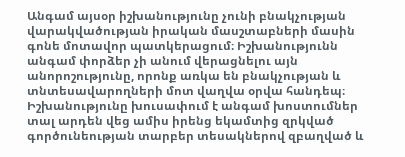Անգամ այսօր իշխանությունը չունի բնակչության վարակվածության իրական մասշտաբների մասին գոնե մոտավոր պատկերացում։ Իշխանությունն անգամ փորձեր չի անում վերացնելու այն անորոշությունը, որոնք առկա են բնակչության և տնտեսավարողների մոտ վաղվա օրվա հանդեպ։ Իշխանությունը խուսափում է անգամ խոստումներ տալ արդեն վեց ամիս իրենց եկամտից զրկված գործունեության տարբեր տեսակներով զբաղված և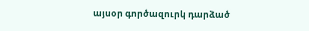այսօր գործազուրկ դարձած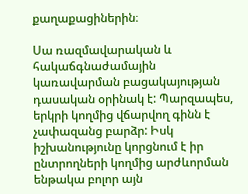քաղաքացիներին։

Սա ռազմավարական և հակաճգնաժամային կառավարման բացակայության դասական օրինակ է: Պարզապես, երկրի կողմից վճարվող գինն է չափազանց բարձր: Իսկ իշխանությունը կորցնում է իր ընտրողների կողմից արժևորման ենթակա բոլոր այն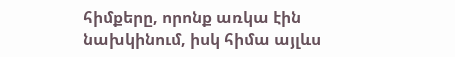հիմքերը, որոնք առկա էին նախկինում, իսկ հիմա այլևս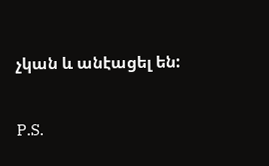չկան և անէացել են:

P.S.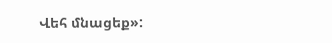Վեհ մնացեք»: